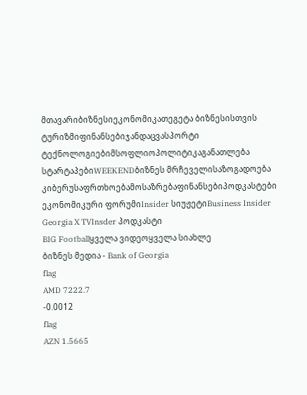მთავარიბიზნესიეკონომიკათეგეტა ბიზნესისთვის
ტურიზმიფინანსებიჯანდაცვასპორტი
ტექნოლოგიებიმსოფლიოპოლიტიკაგანათლება
სტარტაპებიWEEKENDბიზნეს მრჩეველისაზოგადოება
კიბერუსაფრთხოებამოსაზრებაფინანსებიპოდკასტები
ეკონომიკური ფორუმიInsider სიუჟეტიBusiness Insider Georgia X TVInsder პოდკასტი
BIG Footballყველა ვიდეოყველა სიახლე
ბიზნეს მედია - Bank of Georgia
flag
AMD 7222.7
-0.0012
flag
AZN 1.5665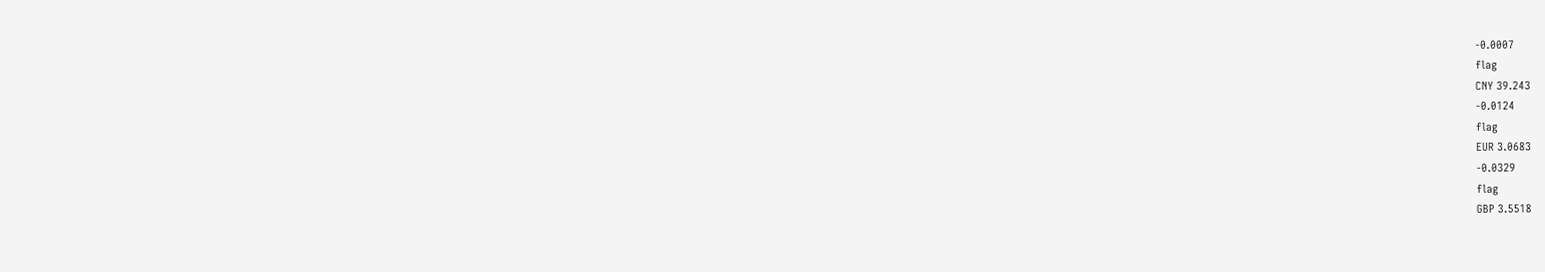-0.0007
flag
CNY 39.243
-0.0124
flag
EUR 3.0683
-0.0329
flag
GBP 3.5518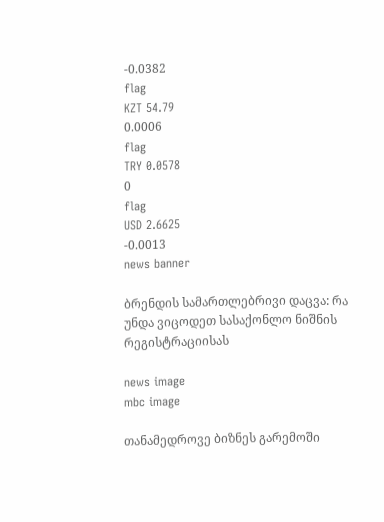-0.0382
flag
KZT 54.79
0.0006
flag
TRY 0.0578
0
flag
USD 2.6625
-0.0013
news banner

ბრენდის სამართლებრივი დაცვა: რა უნდა ვიცოდეთ სასაქონლო ნიშნის რეგისტრაციისას

news image
mbc image

თანამედროვე ბიზნეს გარემოში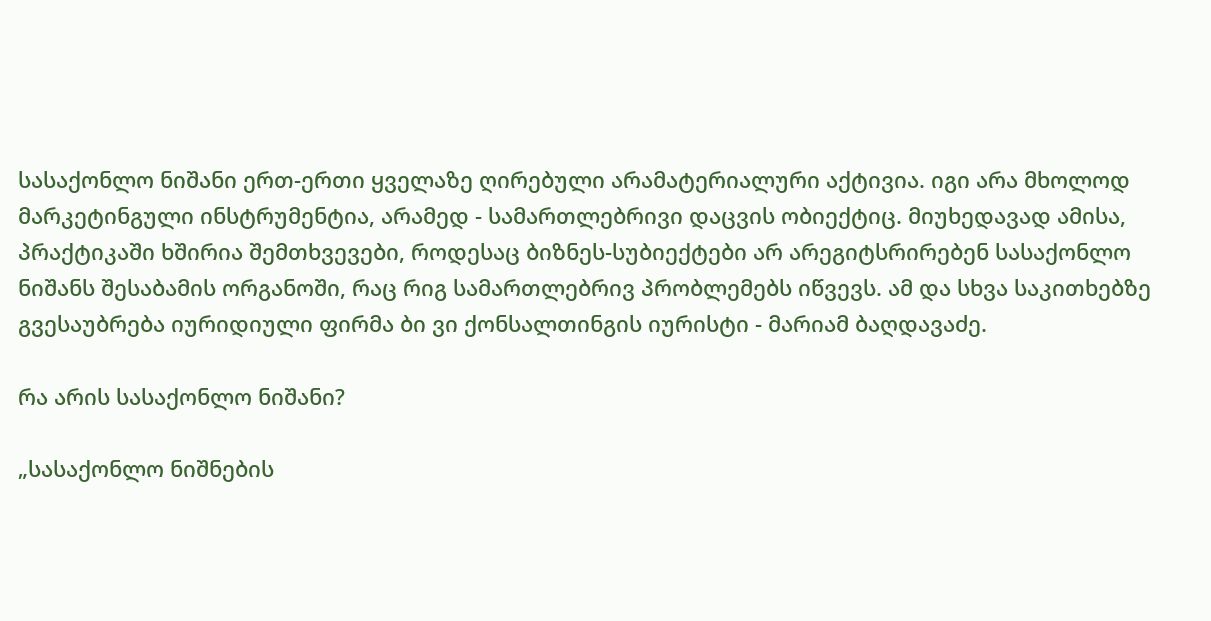სასაქონლო ნიშანი ერთ-ერთი ყველაზე ღირებული არამატერიალური აქტივია. იგი არა მხოლოდ მარკეტინგული ინსტრუმენტია, არამედ - სამართლებრივი დაცვის ობიექტიც. მიუხედავად ამისა, პრაქტიკაში ხშირია შემთხვევები, როდესაც ბიზნეს-სუბიექტები არ არეგიტსრირებენ სასაქონლო ნიშანს შესაბამის ორგანოში, რაც რიგ სამართლებრივ პრობლემებს იწვევს. ამ და სხვა საკითხებზე გვესაუბრება იურიდიული ფირმა ბი ვი ქონსალთინგის იურისტი - მარიამ ბაღდავაძე.

რა არის სასაქონლო ნიშანი?

„სასაქონლო ნიშნების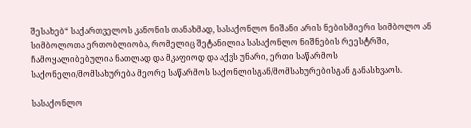შესახებ“ საქართველოს კანონის თანახმად, სასაქონლო ნიშანი არის ნებისმიერი სიმბოლო ან სიმბოლოთა ერთობლიობა, რომელიც შეტანილია სასაქონლო ნიშნების რეესტრში, ჩამოყალიბებულია ნათლად და მკაფიოდ და აქვს უნარი, ერთი საწარმოს საქონელი/მომსახურება მეორე საწარმოს საქონლისგან/მომსახურებისგან განასხვაოს.

სასაქონლო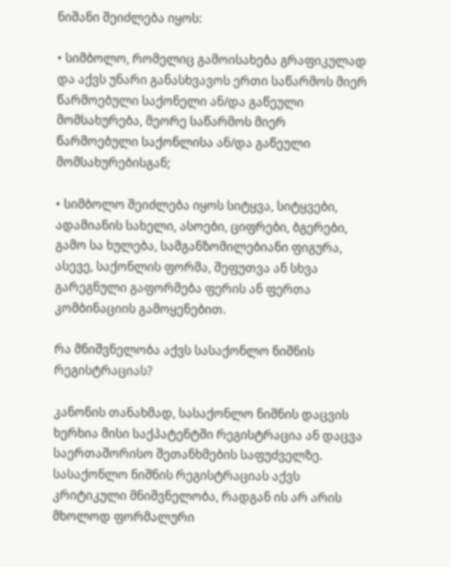ნიშანი შეიძლება იყოს:

• სიმბოლო, რომელიც გამოისახება გრაფიკულად და აქვს უნარი განასხვავოს ერთი საწარმოს მიერ წარმოებული საქონელი ან/და გაწეული მომსახურება, მეორე საწარმოს მიერ წარმოებული საქონლისა ან/და გაწეული მომსახურებისგან;

• სიმბოლო შეიძლება იყოს სიტყვა, სიტყვები, ადამიანის სახელი, ასოები, ციფრები, ბგერები, გამო სა ხულება, სამგანზომილებიანი ფიგურა, ასევე, საქონლის ფორმა, შეფუთვა ან სხვა გარეგნული გაფორმება ფერის ან ფერთა კომბინაციის გამოყენებით.

რა მნიშვნელობა აქვს სასაქონლო ნიშნის რეგისტრაციას?

კანონის თანახმად, სასაქონლო ნიშნის დაცვის ხერხია მისი საქპატენტში რეგისტრაცია ან დაცვა საერთაშორისო შეთანხმების საფუძველზე. სასაქონლო ნიშნის რეგისტრაციას აქვს კრიტიკული მნიშვნელობა, რადგან ის არ არის მხოლოდ ფორმალური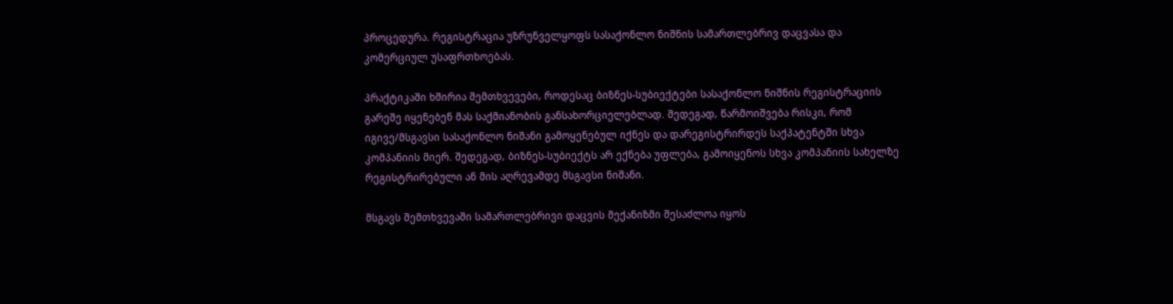პროცედურა. რეგისტრაცია უზრუნველყოფს სასაქონლო ნიშნის სამართლებრივ დაცვასა და კომერციულ უსაფრთხოებას.

პრაქტიკაში ხშირია შემთხვევები, როდესაც ბიზნეს-სუბიექტები სასაქონლო ნიშნის რეგისტრაციის გარეშე იყენებენ მას საქმიანობის განსახორციელებლად. შედეგად, წარმოიშვება რისკი, რომ იგივე/მსგავსი სასაქონლო ნიშანი გამოყენებულ იქნეს და დარეგისტრირდეს საქპატენტში სხვა კომპანიის მიერ. შედეგად, ბიზნეს-სუბიექტს არ ექნება უფლება, გამოიყენოს სხვა კომპანიის სახელზე რეგისტრირებული ან მის აღრევამდე მსგავსი ნიშანი.

მსგავს შემთხვევაში სამართლებრივი დაცვის მექანიზმი შესაძლოა იყოს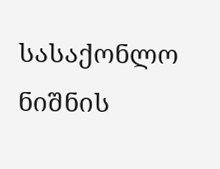სასაქონლო ნიშნის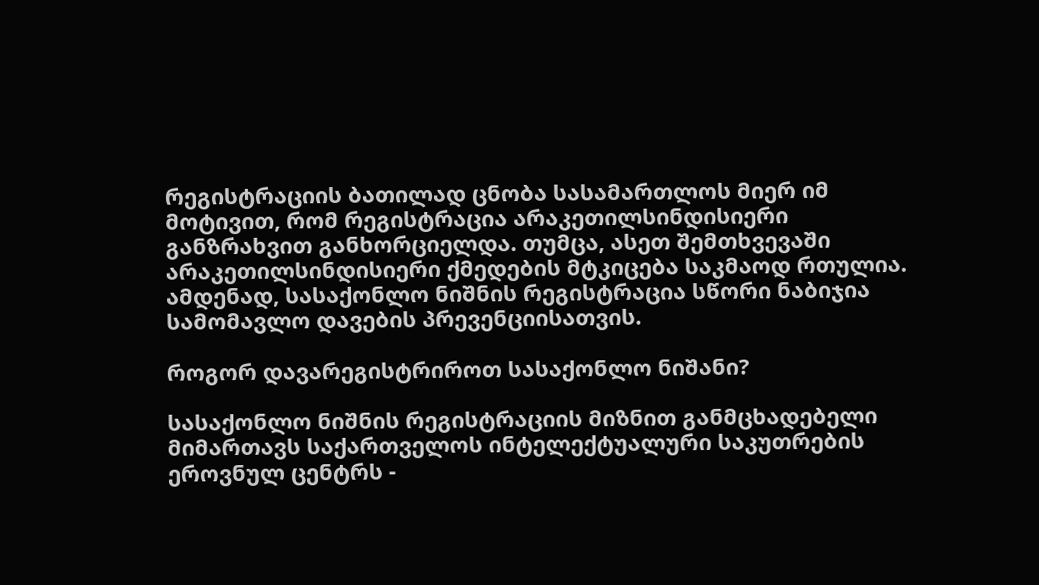რეგისტრაციის ბათილად ცნობა სასამართლოს მიერ იმ მოტივით, რომ რეგისტრაცია არაკეთილსინდისიერი განზრახვით განხორციელდა. თუმცა, ასეთ შემთხვევაში არაკეთილსინდისიერი ქმედების მტკიცება საკმაოდ რთულია. ამდენად, სასაქონლო ნიშნის რეგისტრაცია სწორი ნაბიჯია სამომავლო დავების პრევენციისათვის.

როგორ დავარეგისტრიროთ სასაქონლო ნიშანი?

სასაქონლო ნიშნის რეგისტრაციის მიზნით განმცხადებელი მიმართავს საქართველოს ინტელექტუალური საკუთრების ეროვნულ ცენტრს -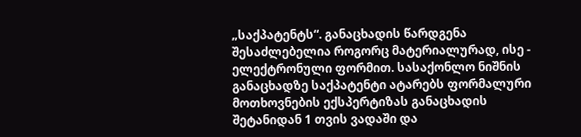„საქპატენტს“. განაცხადის წარდგენა შესაძლებელია როგორც მატერიალურად, ისე - ელექტრონული ფორმით. სასაქონლო ნიშნის განაცხადზე საქპატენტი ატარებს ფორმალური მოთხოვნების ექსპერტიზას განაცხადის შეტანიდან 1 თვის ვადაში და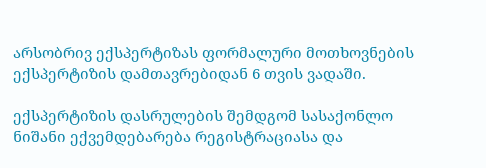არსობრივ ექსპერტიზას ფორმალური მოთხოვნების ექსპერტიზის დამთავრებიდან 6 თვის ვადაში.

ექსპერტიზის დასრულების შემდგომ სასაქონლო ნიშანი ექვემდებარება რეგისტრაციასა და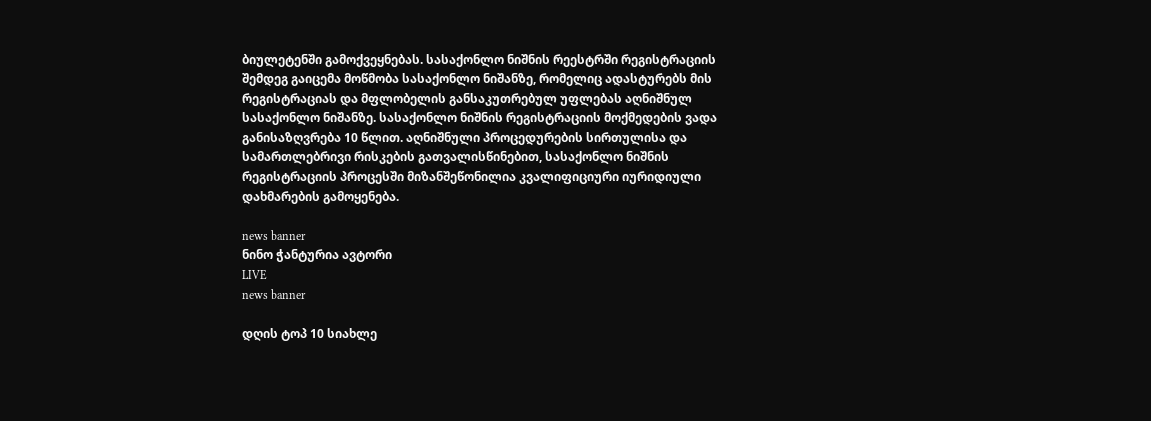ბიულეტენში გამოქვეყნებას. სასაქონლო ნიშნის რეესტრში რეგისტრაციის შემდეგ გაიცემა მოწმობა სასაქონლო ნიშანზე, რომელიც ადასტურებს მის რეგისტრაციას და მფლობელის განსაკუთრებულ უფლებას აღნიშნულ სასაქონლო ნიშანზე. სასაქონლო ნიშნის რეგისტრაციის მოქმედების ვადა განისაზღვრება 10 წლით. აღნიშნული პროცედურების სირთულისა და სამართლებრივი რისკების გათვალისწინებით, სასაქონლო ნიშნის რეგისტრაციის პროცესში მიზანშეწონილია კვალიფიციური იურიდიული დახმარების გამოყენება.

news banner
ნინო ჭანტურია ავტორი
LIVE
news banner

დღის ტოპ 10 სიახლე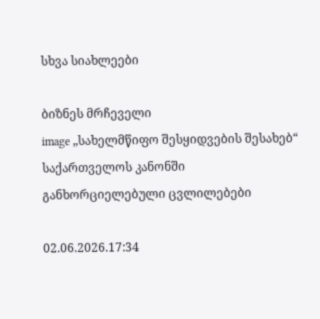სხვა სიახლეები

ბიზნეს მრჩეველი
image „სახელმწიფო შესყიდვების შესახებ“ საქართველოს კანონში განხორციელებული ცვლილებები

02.06.2026.17:34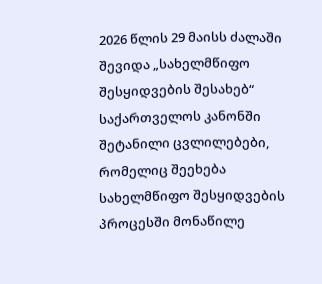2026 წლის 29 მაისს ძალაში შევიდა „სახელმწიფო შესყიდვების შესახებ“ საქართველოს კანონში შეტანილი ცვლილებები, რომელიც შეეხება სახელმწიფო შესყიდვების პროცესში მონაწილე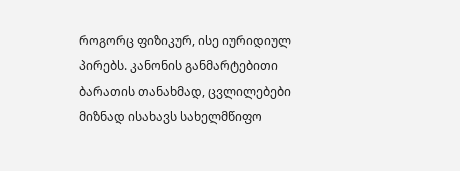როგორც ფიზიკურ, ისე იურიდიულ პირებს. კანონის განმარტებითი ბარათის თანახმად, ცვლილებები მიზნად ისახავს სახელმწიფო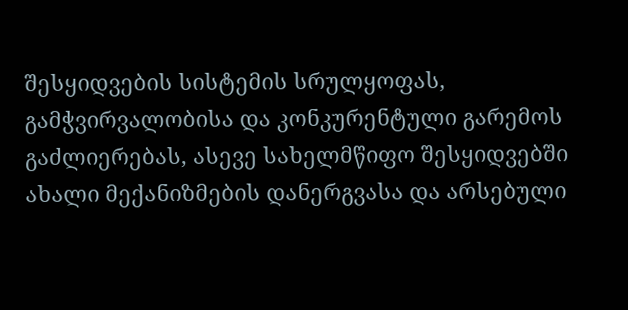შესყიდვების სისტემის სრულყოფას, გამჭვირვალობისა და კონკურენტული გარემოს გაძლიერებას, ასევე სახელმწიფო შესყიდვებში ახალი მექანიზმების დანერგვასა და არსებული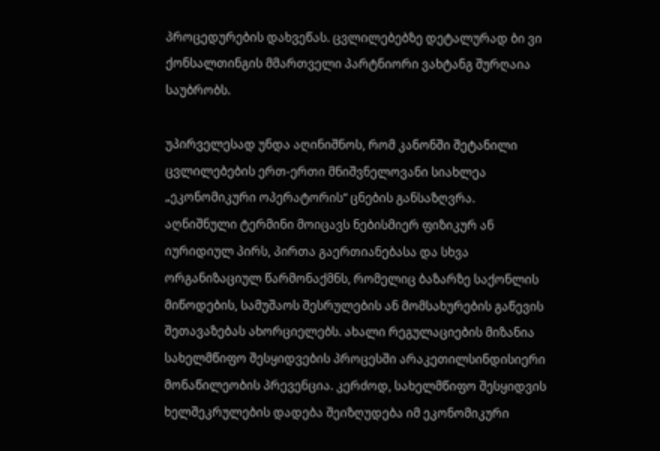პროცედურების დახვეწას. ცვლილებებზე დეტალურად ბი ვი ქონსალთინგის მმართველი პარტნიორი ვახტანგ შურღაია საუბრობს.

უპირველესად უნდა აღინიშნოს, რომ კანონში შეტანილი ცვლილებების ერთ-ერთი მნიშვნელოვანი სიახლეა „ეკონომიკური ოპერატორის“ ცნების განსაზღვრა. აღნიშნული ტერმინი მოიცავს ნებისმიერ ფიზიკურ ან იურიდიულ პირს, პირთა გაერთიანებასა და სხვა ორგანიზაციულ წარმონაქმნს, რომელიც ბაზარზე საქონლის მიწოდების, სამუშაოს შესრულების ან მომსახურების გაწევის შეთავაზებას ახორციელებს. ახალი რეგულაციების მიზანია სახელმწიფო შესყიდვების პროცესში არაკეთილსინდისიერი მონაწილეობის პრევენცია. კერძოდ, სახელმწიფო შესყიდვის ხელშეკრულების დადება შეიზღუდება იმ ეკონომიკური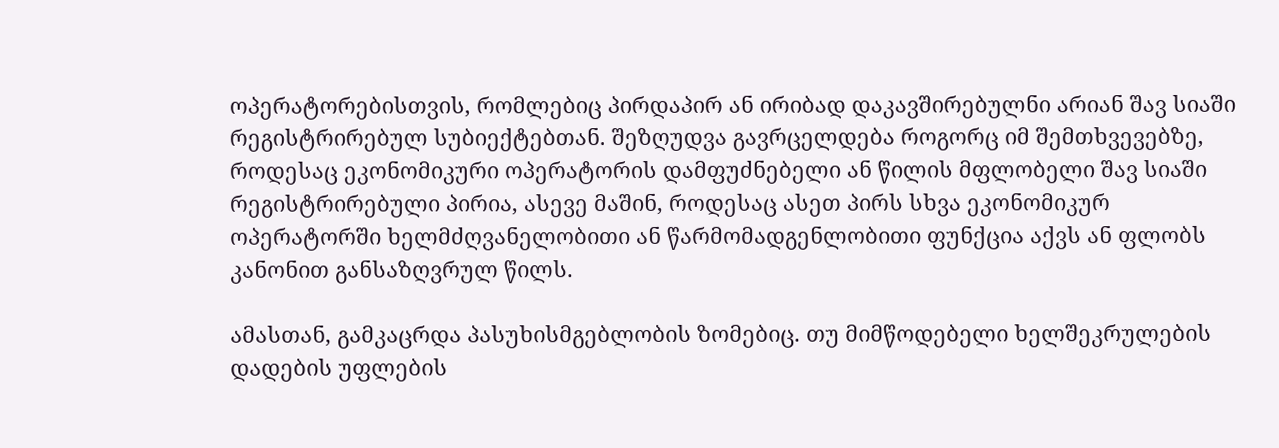ოპერატორებისთვის, რომლებიც პირდაპირ ან ირიბად დაკავშირებულნი არიან შავ სიაში რეგისტრირებულ სუბიექტებთან. შეზღუდვა გავრცელდება როგორც იმ შემთხვევებზე, როდესაც ეკონომიკური ოპერატორის დამფუძნებელი ან წილის მფლობელი შავ სიაში რეგისტრირებული პირია, ასევე მაშინ, როდესაც ასეთ პირს სხვა ეკონომიკურ ოპერატორში ხელმძღვანელობითი ან წარმომადგენლობითი ფუნქცია აქვს ან ფლობს კანონით განსაზღვრულ წილს.

ამასთან, გამკაცრდა პასუხისმგებლობის ზომებიც. თუ მიმწოდებელი ხელშეკრულების დადების უფლების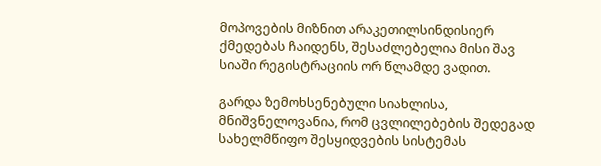მოპოვების მიზნით არაკეთილსინდისიერ ქმედებას ჩაიდენს, შესაძლებელია მისი შავ სიაში რეგისტრაციის ორ წლამდე ვადით.

გარდა ზემოხსენებული სიახლისა, მნიშვნელოვანია, რომ ცვლილებების შედეგად სახელმწიფო შესყიდვების სისტემას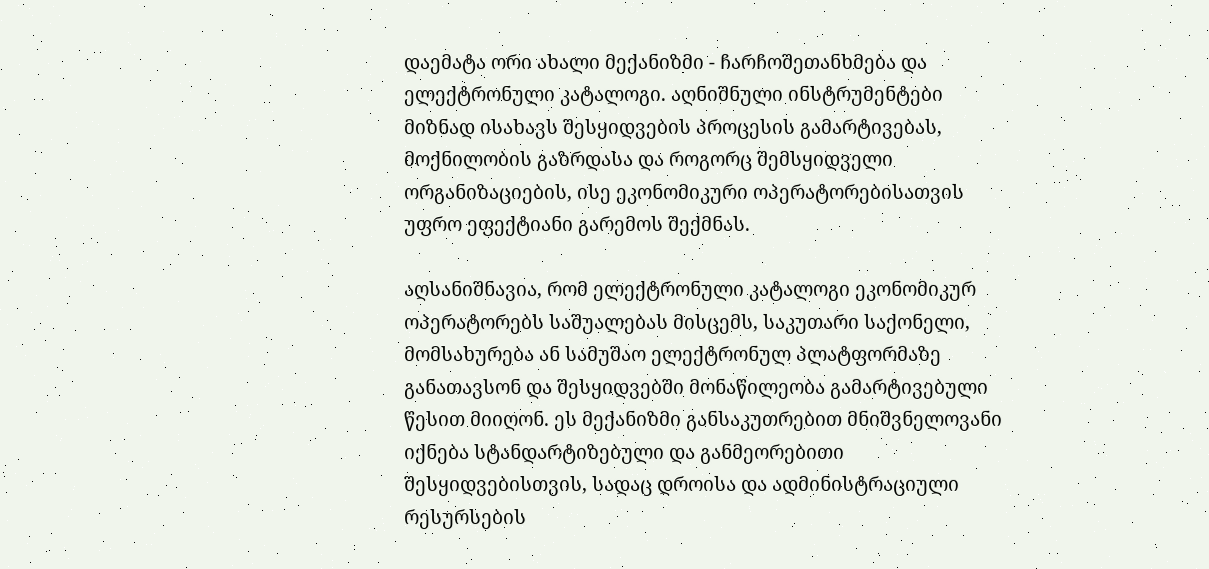დაემატა ორი ახალი მექანიზმი - ჩარჩოშეთანხმება და ელექტრონული კატალოგი. აღნიშნული ინსტრუმენტები მიზნად ისახავს შესყიდვების პროცესის გამარტივებას, მოქნილობის გაზრდასა და როგორც შემსყიდველი ორგანიზაციების, ისე ეკონომიკური ოპერატორებისათვის უფრო ეფექტიანი გარემოს შექმნას.

აღსანიშნავია, რომ ელექტრონული კატალოგი ეკონომიკურ ოპერატორებს საშუალებას მისცემს, საკუთარი საქონელი, მომსახურება ან სამუშაო ელექტრონულ პლატფორმაზე განათავსონ და შესყიდვებში მონაწილეობა გამარტივებული წესით მიიღონ. ეს მექანიზმი განსაკუთრებით მნიშვნელოვანი იქნება სტანდარტიზებული და განმეორებითი შესყიდვებისთვის, სადაც დროისა და ადმინისტრაციული რესურსების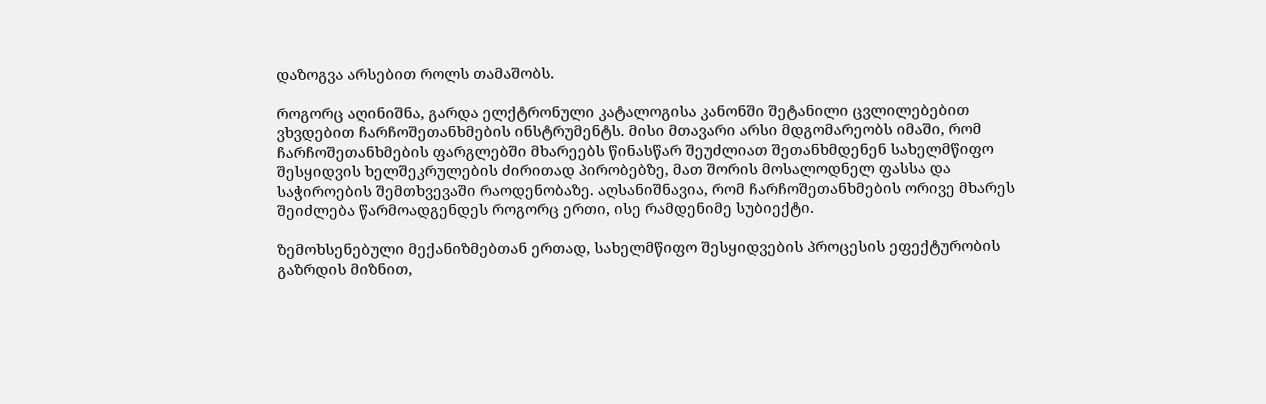დაზოგვა არსებით როლს თამაშობს.

როგორც აღინიშნა, გარდა ელქტრონული კატალოგისა კანონში შეტანილი ცვლილებებით ვხვდებით ჩარჩოშეთანხმების ინსტრუმენტს. მისი მთავარი არსი მდგომარეობს იმაში, რომ ჩარჩოშეთანხმების ფარგლებში მხარეებს წინასწარ შეუძლიათ შეთანხმდენენ სახელმწიფო შესყიდვის ხელშეკრულების ძირითად პირობებზე, მათ შორის მოსალოდნელ ფასსა და საჭიროების შემთხვევაში რაოდენობაზე. აღსანიშნავია, რომ ჩარჩოშეთანხმების ორივე მხარეს შეიძლება წარმოადგენდეს როგორც ერთი, ისე რამდენიმე სუბიექტი.

ზემოხსენებული მექანიზმებთან ერთად, სახელმწიფო შესყიდვების პროცესის ეფექტურობის გაზრდის მიზნით,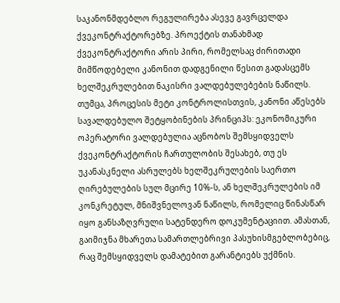საკანონმდებლო რეგულირება ასევე გავრცელდა ქვეკონტრაქტორებზე. პროექტის თანახმად ქვეკონტრაქტორი არის პირი, რომელსაც ძირითადი მიმწოდებელი კანონით დადგენილი წესით გადასცემს ხელშეკრულებით ნაკისრი ვალდებულებების ნაწილს. თუმცა, პროცესის მეტი კონტროლისთვის, კანონი აწესებს სავალდებულო შეტყობინების პრინციპს: ეკონომიკური ოპერატორი ვალდებულია აცნობოს შემსყიდველს ქვეკონტრაქტორის ჩართულობის შესახებ, თუ ეს უკანასკნელი ასრულებს ხელშეკრულების საერთო ღირებულების სულ მცირე 10%-ს, ან ხელშეკრულების იმ კონკრეტულ, მნიშვნელოვან ნაწილს, რომელიც წინასწარ იყო განსაზღვრული სატენდერო დოკუმენტაციით. ამასთან, გაიმიჯნა მხარეთა სამართლებრივი პასუხისმგებლობებიც, რაც შემსყიდველს დამატებით გარანტიებს უქმნის.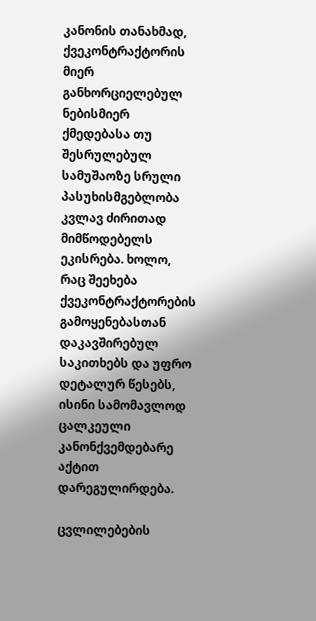კანონის თანახმად, ქვეკონტრაქტორის მიერ განხორციელებულ ნებისმიერ ქმედებასა თუ შესრულებულ სამუშაოზე სრული პასუხისმგებლობა კვლავ ძირითად მიმწოდებელს ეკისრება. ხოლო, რაც შეეხება ქვეკონტრაქტორების გამოყენებასთან დაკავშირებულ საკითხებს და უფრო დეტალურ წესებს, ისინი სამომავლოდ ცალკეული კანონქვემდებარე აქტით დარეგულირდება.

ცვლილებების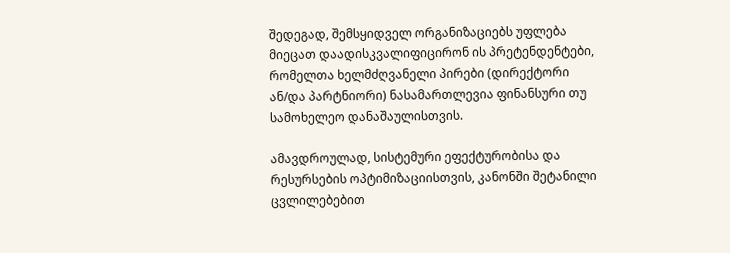შედეგად, შემსყიდველ ორგანიზაციებს უფლება მიეცათ დაადისკვალიფიცირონ ის პრეტენდენტები, რომელთა ხელმძღვანელი პირები (დირექტორი ან/და პარტნიორი) ნასამართლევია ფინანსური თუ სამოხელეო დანაშაულისთვის.

ამავდროულად, სისტემური ეფექტურობისა და რესურსების ოპტიმიზაციისთვის, კანონში შეტანილი ცვლილებებით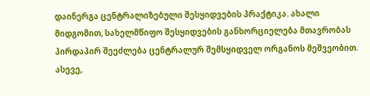დაინერგა ცენტრალიზებული შესყიდვების პრაქტიკა. ახალი მიდგომით, სახელმწიფო შესყიდვების განხორციელება მთავრობას პირდაპირ შეეძლება ცენტრალურ შემსყიდველ ორგანოს მეშვეობით. ასევე,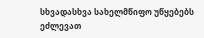სხვადასხვა სახელმწიფო უწყებებს ეძლევათ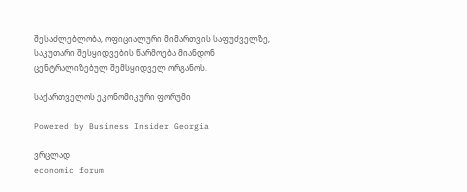შესაძლებლობა, ოფიციალური მიმართვის საფუძველზე, საკუთარი შესყიდვების წარმოება მიანდონ ცენტრალიზებულ შემსყიდველ ორგანოს.

საქართველოს ეკონომიკური ფორუმი

Powered by Business Insider Georgia

ვრცლად
economic forum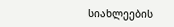სიახლეების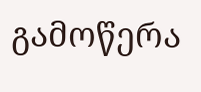გამოწერა